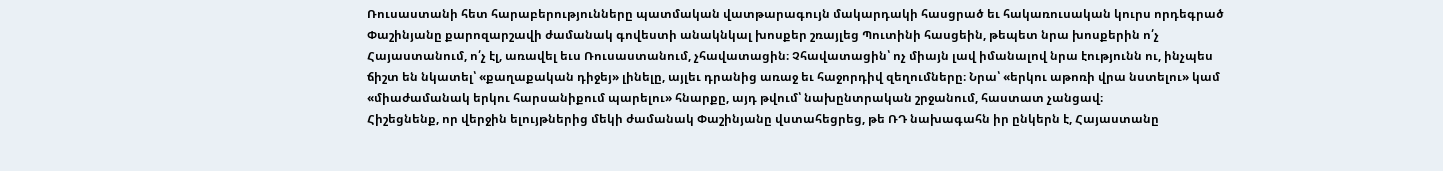Ռուսաստանի հետ հարաբերությունները պատմական վատթարագույն մակարդակի հասցրած եւ հակառուսական կուրս որդեգրած Փաշինյանը քարոզարշավի ժամանակ գովեստի անակնկալ խոսքեր շռայլեց Պուտինի հասցեին, թեպետ նրա խոսքերին ո՛չ Հայաստանում, ո՛չ էլ, առավել եւս Ռուսաստանում, չհավատացին։ Չհավատացին՝ ոչ միայն լավ իմանալով նրա էությունն ու, ինչպես ճիշտ են նկատել՝ «քաղաքական դիջեյ» լինելը, այլեւ դրանից առաջ եւ հաջորդիվ զեղումները։ Նրա՝ «երկու աթոռի վրա նստելու» կամ «միաժամանակ երկու հարսանիքում պարելու» հնարքը, այդ թվում՝ նախընտրական շրջանում, հաստատ չանցավ։
Հիշեցնենք, որ վերջին ելույթներից մեկի ժամանակ Փաշինյանը վստահեցրեց, թե ՌԴ նախագահն իր ընկերն է, Հայաստանը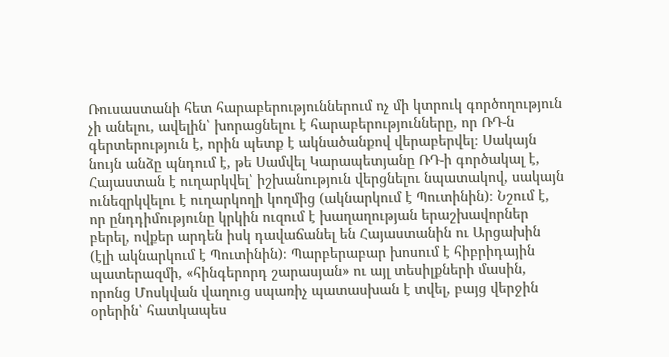Ռուսաստանի հետ հարաբերություններում ոչ մի կտրուկ գործողություն չի անելու, ավելին՝ խորացնելու է հարաբերությունները, որ ՌԴ-ն գերտերություն է, որին պետք է ակնածանքով վերաբերվել։ Սակայն նույն անձը պնդում է, թե Սամվել Կարապետյանը ՌԴ-ի գործակալ է, Հայաստան է ուղարկվել՝ իշխանություն վերցնելու նպատակով, սակայն ունեզրկվելու է ուղարկողի կողմից (ակնարկում է Պուտինին)։ Նշում է, որ ընդդիմությունը կրկին ուզում է խաղաղության երաշխավորներ բերել, ովքեր արդեն իսկ դավաճանել են Հայաստանին ու Արցախին (էլի ակնարկում է Պուտինին)։ Պարբերաբար խոսում է հիբրիդային պատերազմի, «հինգերորդ շարասյան» ու այլ տեսիլքների մասին, որոնց Մոսկվան վաղուց սպառիչ պատասխան է տվել, բայց վերջին օրերին՝ հատկապես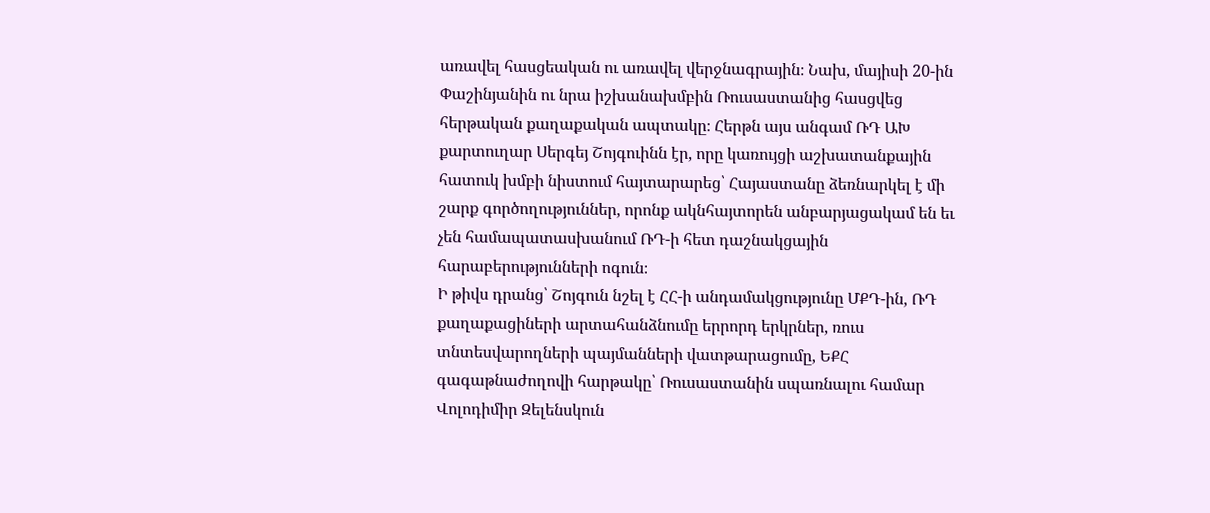առավել հասցեական ու առավել վերջնագրային։ Նախ, մայիսի 20-ին Փաշինյանին ու նրա իշխանախմբին Ռուսաստանից հասցվեց հերթական քաղաքական ապտակը։ Հերթն այս անգամ ՌԴ ԱԽ քարտուղար Սերգեյ Շոյգուինն էր, որը կառույցի աշխատանքային հատուկ խմբի նիստում հայտարարեց՝ Հայաստանը ձեռնարկել է մի շարք գործողություններ, որոնք ակնհայտորեն անբարյացակամ են եւ չեն համապատասխանում ՌԴ-ի հետ դաշնակցային հարաբերությունների ոգուն։
Ի թիվս դրանց՝ Շոյգուն նշել է ՀՀ-ի անդամակցությունը ՄՔԴ-ին, ՌԴ քաղաքացիների արտահանձնումը երրորդ երկրներ, ռուս տնտեսվարողների պայմանների վատթարացումը, ԵՔՀ գագաթնաժողովի հարթակը՝ Ռուսաստանին սպառնալու համար Վոլոդիմիր Զելենսկուն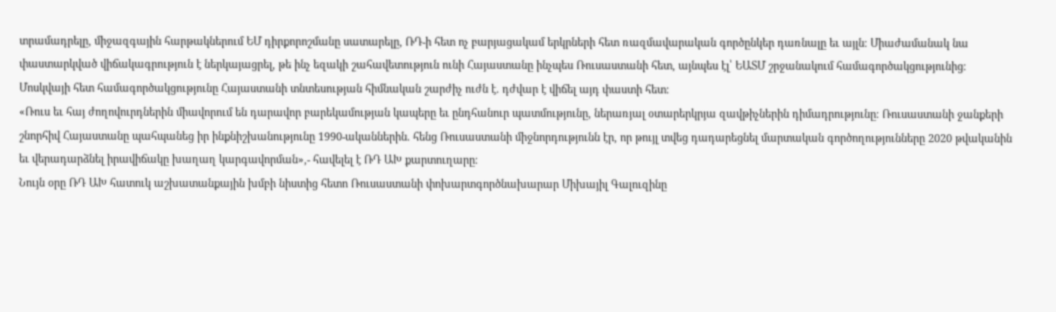տրամադրելը, միջազգային հարթակներում ԵՄ դիրքորոշմանը սատարելը, ՌԴ-ի հետ ոչ բարյացակամ երկրների հետ ռազմավարական գործընկեր դառնալը եւ այլն։ Միաժամանակ նա փաստարկված վիճակագրություն է ներկայացրել, թե ինչ եզակի շահավետություն ունի Հայաստանը ինչպես Ռուսաստանի հետ, այնպես էլ՝ ԵԱՏՄ շրջանակում համագործակցությունից։ Մոսկվայի հետ համագործակցությունը Հայաստանի տնտեսության հիմնական շարժիչ ուժն է. դժվար է վիճել այդ փաստի հետ։
«Ռուս եւ հայ ժողովուրդներին միավորում են դարավոր բարեկամության կապերը եւ ընդհանուր պատմությունը, ներառյալ օտարերկրյա զավթիչներին դիմադրությունը։ Ռուսաստանի ջանքերի շնորհիվ Հայաստանը պահպանեց իր ինքնիշխանությունը 1990-ականներին. հենց Ռուսաստանի միջնորդությունն էր, որ թույլ տվեց դադարեցնել մարտական գործողությունները 2020 թվականին եւ վերադարձնել իրավիճակը խաղաղ կարգավորման»,- հավելել է ՌԴ ԱԽ քարտուղարը։
Նույն օրը ՌԴ ԱԽ հատուկ աշխատանքային խմբի նիստից հետո Ռուսաստանի փոխարտգործնախարար Միխայիլ Գալուզինը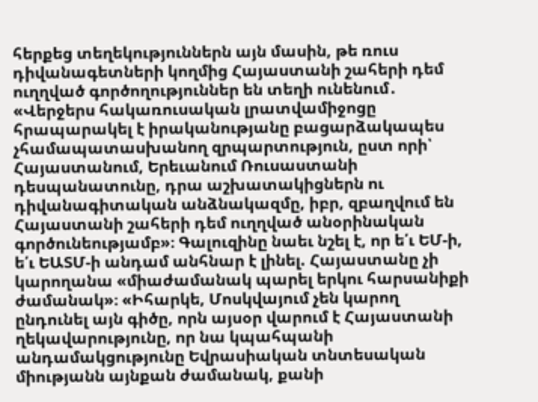հերքեց տեղեկություններն այն մասին, թե ռուս դիվանագետների կողմից Հայաստանի շահերի դեմ ուղղված գործողություններ են տեղի ունենում․ «Վերջերս հակառուսական լրատվամիջոցը հրապարակել է իրականությանը բացարձակապես չհամապատասխանող զրպարտություն, ըստ որի՝ Հայաստանում, Երեւանում Ռուսաստանի դեսպանատունը, դրա աշխատակիցներն ու դիվանագիտական անձնակազմը, իբր, զբաղվում են Հայաստանի շահերի դեմ ուղղված անօրինական գործունեությամբ»։ Գալուզինը նաեւ նշել է, որ ե՛ւ ԵՄ-ի, ե՛ւ ԵԱՏՄ-ի անդամ անհնար է լինել. Հայաստանը չի կարողանա «միաժամանակ պարել երկու հարսանիքի ժամանակ»։ «Իհարկե, Մոսկվայում չեն կարող ընդունել այն գիծը, որն այսօր վարում է Հայաստանի ղեկավարությունը, որ նա կպահպանի անդամակցությունը Եվրասիական տնտեսական միությանն այնքան ժամանակ, քանի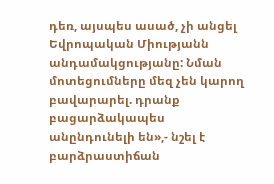դեռ, այսպես ասած, չի անցել Եվրոպական Միությանն անդամակցությանը: Նման մոտեցումները մեզ չեն կարող բավարարել. դրանք բացարձակապես անընդունելի են»,- նշել է բարձրաստիճան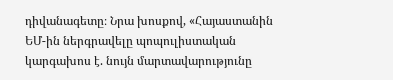դիվանագետը։ Նրա խոսքով, «Հայաստանին ԵՄ-ին ներգրավելը պոպուլիստական կարգախոս է. նույն մարտավարությունը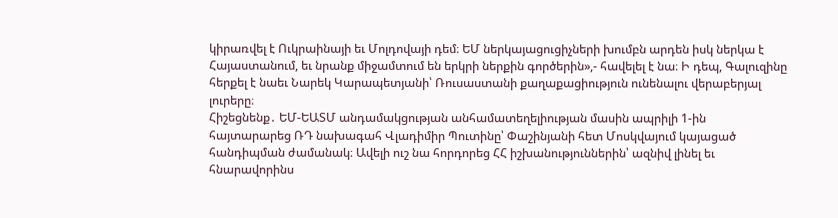կիրառվել է Ուկրաինայի եւ Մոլդովայի դեմ։ ԵՄ ներկայացուցիչների խումբն արդեն իսկ ներկա է Հայաստանում, եւ նրանք միջամտում են երկրի ներքին գործերին»,- հավելել է նա։ Ի դեպ, Գալուզինը հերքել է նաեւ Նարեկ Կարապետյանի՝ Ռուսաստանի քաղաքացիություն ունենալու վերաբերյալ լուրերը։
Հիշեցնենք․ ԵՄ-ԵԱՏՄ անդամակցության անհամատեղելիության մասին ապրիլի 1-ին հայտարարեց ՌԴ նախագահ Վլադիմիր Պուտինը՝ Փաշինյանի հետ Մոսկվայում կայացած հանդիպման ժամանակ։ Ավելի ուշ նա հորդորեց ՀՀ իշխանություններին՝ ազնիվ լինել եւ հնարավորինս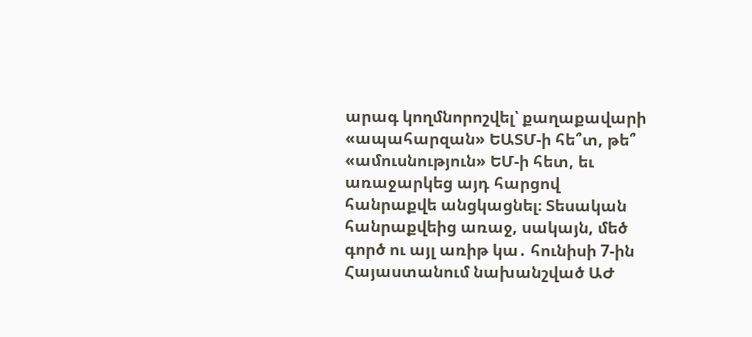արագ կողմնորոշվել՝ քաղաքավարի «ապահարզան» ԵԱՏՄ-ի հե՞տ, թե՞ «ամուսնություն» ԵՄ-ի հետ, եւ առաջարկեց այդ հարցով հանրաքվե անցկացնել։ Տեսական հանրաքվեից առաջ, սակայն, մեծ գործ ու այլ առիթ կա․ հունիսի 7-ին Հայաստանում նախանշված ԱԺ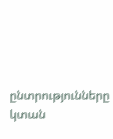ընտրությունները կտան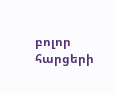բոլոր հարցերի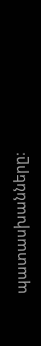պատասխանները։